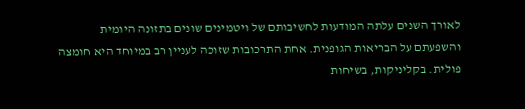לאורך השנים עלתה המודעות לחשיבותם של ויטמינים שונים בתזונה היומית והשפעתם על הבריאות הגופנית. אחת התרכובות שזוכה לעניין רב במיוחד היא חומצה פולית. בקליניקות, בשיחות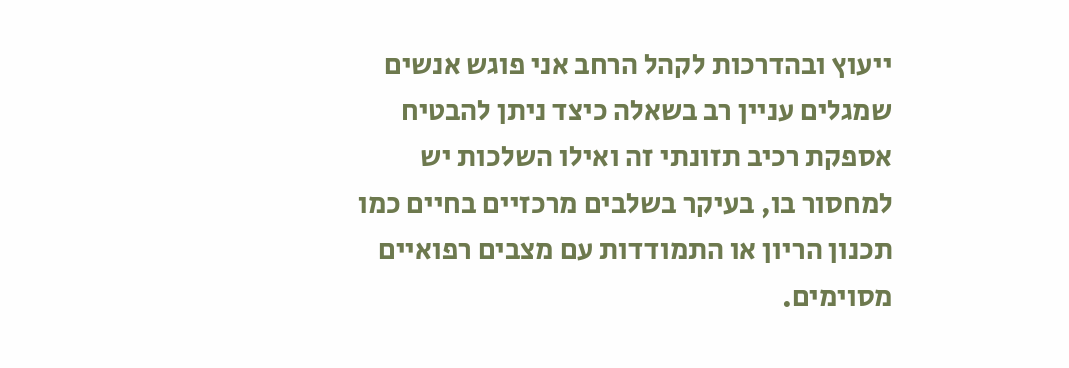ייעוץ ובהדרכות לקהל הרחב אני פוגש אנשים שמגלים עניין רב בשאלה כיצד ניתן להבטיח אספקת רכיב תזונתי זה ואילו השלכות יש למחסור בו, בעיקר בשלבים מרכזיים בחיים כמו תכנון הריון או התמודדות עם מצבים רפואיים מסוימים.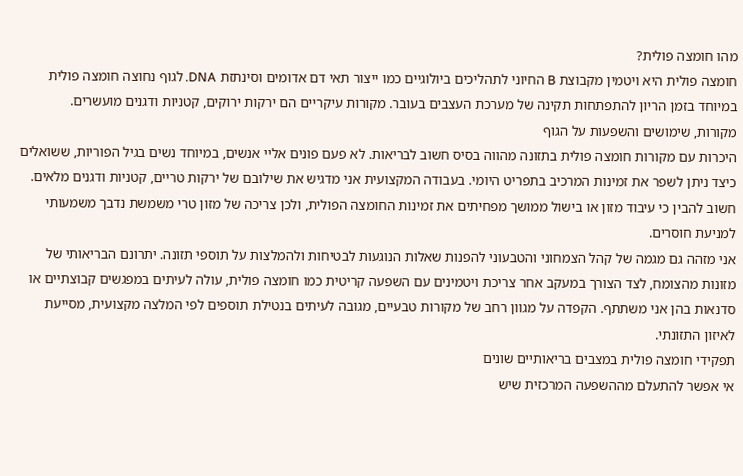מהו חומצה פולית?
חומצה פולית היא ויטמין מקבוצת B החיוני לתהליכים ביולוגיים כמו ייצור תאי דם אדומים וסינתזת DNA. לגוף נחוצה חומצה פולית במיוחד בזמן הריון להתפתחות תקינה של מערכת העצבים בעובר. מקורות עיקריים הם ירקות ירוקים, קטניות ודגנים מועשרים.
מקורות, שימושים והשפעות על הגוף
היכרות עם מקורות חומצה פולית בתזונה מהווה בסיס חשוב לבריאות. לא פעם פונים אליי אנשים, במיוחד נשים בגיל הפוריות, ששואלים כיצד ניתן לשפר את זמינות המרכיב בתפריט היומי. בעבודה המקצועית אני מדגיש את שילובם של ירקות טריים, קטניות ודגנים מלאים. חשוב להבין כי עיבוד מזון או בישול ממושך מפחיתים את זמינות החומצה הפולית, ולכן צריכה של מזון טרי משמשת נדבך משמעותי למניעת חוסרים.
אני מזהה גם מגמה של קהל הצמחוני והטבעוני להפנות שאלות הנוגעות לבטיחות ולהמלצות על תוספי תזונה. יתרונם הבריאותי של מזונות מהצומח, לצד הצורך במעקב אחר צריכת ויטמינים עם השפעה קריטית כמו חומצה פולית, עולה לעיתים במפגשים קבוצתיים או סדנאות בהן אני משתתף. הקפדה על מגוון רחב של מקורות טבעיים, מגובה לעיתים בנטילת תוספים לפי המלצה מקצועית, מסייעת לאיזון התזונתי.
תפקידי חומצה פולית במצבים בריאותיים שונים
אי אפשר להתעלם מההשפעה המרכזית שיש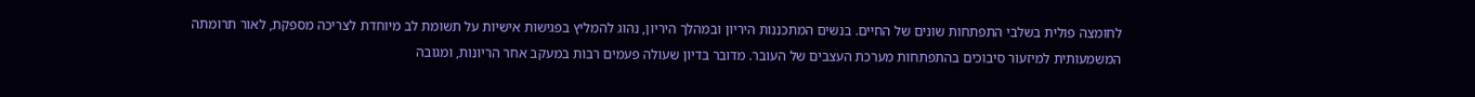לחומצה פולית בשלבי התפתחות שונים של החיים. בנשים המתכננות היריון ובמהלך היריון, נהוג להמליץ בפגישות אישיות על תשומת לב מיוחדת לצריכה מספקת, לאור תרומתה המשמעותית למיזעור סיבוכים בהתפתחות מערכת העצבים של העובר. מדובר בדיון שעולה פעמים רבות במעקב אחר הריונות, ומגובה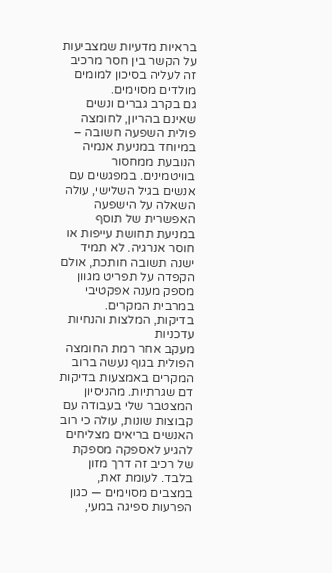בראיות מדעיות שמצביעות על הקשר בין חסר מרכיב זה לעליה בסיכון למומים מולדים מסוימים.
גם בקרב גברים ונשים שאינם בהריון, לחומצה פולית השפעה חשובה – במיוחד במניעת אנמיה הנובעת ממחסור בוויטמינים. במפגשים עם אנשים בגיל השלישי, עולה השאלה על הישפעה האפשרית של תוסף במניעת תחושת עייפות או חוסר אנרגיה. לא תמיד ישנה תשובה חותכת, אולם הקפדה על תפריט מגוון מספק מענה אפקטיבי במרבית המקרים.
בדיקות, המלצות והנחיות עדכניות
מעקב אחר רמת החומצה הפולית בגוף נעשה ברוב המקרים באמצעות בדיקות דם שגרתיות. מהניסיון המצטבר שלי בעבודה עם קבוצות שונות, עולה כי רוב האנשים בריאים מצליחים להגיע לאספקה מספקת של רכיב זה דרך מזון בלבד. לעומת זאת, במצבים מסוימים — כגון הפרעות ספיגה במעי,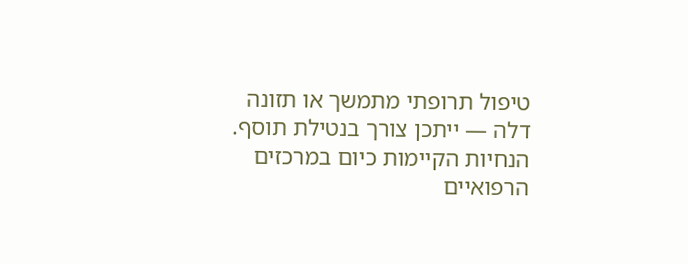טיפול תרופתי מתמשך או תזונה דלה — ייתכן צורך בנטילת תוסף.
הנחיות הקיימות כיום במרכזים הרפואיים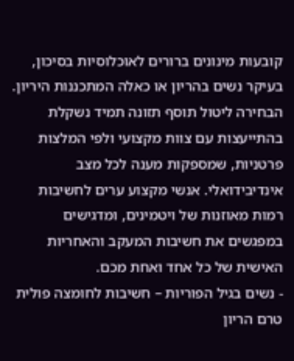קובעות מינונים ברורים לאוכלוסיות בסיכון, בעיקר נשים בהריון או כאלה המתכננות היריון. הבחירה ליטול תוסף תזונה תמיד נשקלת בהתייעצות עם צוות מקצועי ולפי המלצות פרטניות, שמספקות מענה לכל מצב אינדיבידואלי. אנשי מקצוע ערים לחשיבות רמות מאוזנות של ויטמינים, ומדגישים במפגשים את חשיבות המעקב והאחריות האישית של כל אחד ואחת מכם.
- נשים בגיל הפוריות – חשיבות לחומצה פולית טרם הריון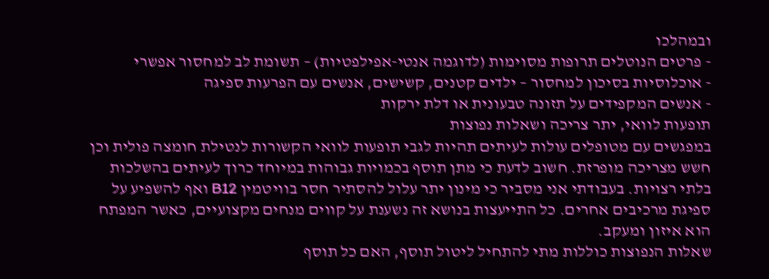ובמהלכו
- פרטים הנוטלים תרופות מסוימות (לדוגמה אנטי-אפילפטיות) – תשומת לב למחסור אפשרי
- אוכלוסיות בסיכון למחסור – ילדים קטנים, קשישים, אנשים עם הפרעות ספיגה
- אנשים המקפידים על תזונה טבעונית או דלת ירקות
תופעות לוואי, יתר צריכה ושאלות נפוצות
במפגשים עם מטופלים עולות לעיתים תהיות לגבי תופעות לוואי הקשורות לנטילת חומצה פולית וכן חשש מצריכה מופרזת. חשוב לדעת כי מתן תוסף בכמויות גבוהות במיוחד כרוך לעיתים בהשלכות בלתי רצויות. בעבודתי אני מסביר כי מינון יתר עלול להסתיר חסר בוויטמין B12 ואף להשפיע על ספיגת מרכיבים אחרים. כל התייעצות בנושא זה נשענת על קווים מנחים מקצועיים, כאשר המפתח הוא איזון ומעקב.
שאלות הנפוצות כוללות מתי להתחיל ליטול תוסף, האם כל תוסף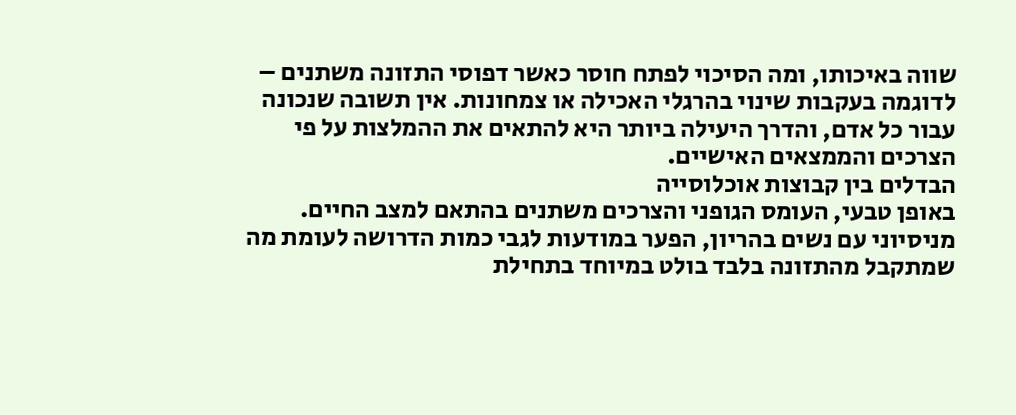שווה באיכותו, ומה הסיכוי לפתח חוסר כאשר דפוסי התזונה משתנים – לדוגמה בעקבות שינוי בהרגלי האכילה או צמחונות. אין תשובה שנכונה עבור כל אדם, והדרך היעילה ביותר היא להתאים את ההמלצות על פי הצרכים והממצאים האישיים.
הבדלים בין קבוצות אוכלוסייה
באופן טבעי, העומס הגופני והצרכים משתנים בהתאם למצב החיים. מניסיוני עם נשים בהריון, הפער במודעות לגבי כמות הדרושה לעומת מה שמתקבל מהתזונה בלבד בולט במיוחד בתחילת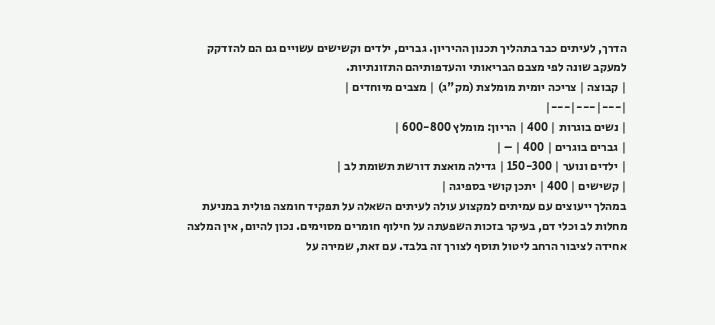הדרך, לעיתים כבר בתהליך תכנון ההיריון. גברים, ילדים וקשישים עשויים גם הם להזדקק למעקב שונה לפי מצבם הבריאותי והעדפותיהם התזונתיות.
| קבוצה | צריכה יומית מומלצת (מק"ג) | מצבים מיוחדים |
|---|---|---|
| נשים בוגרות | 400 | הריון: מומלץ 600-800 |
| גברים בוגרים | 400 | – |
| ילדים ונוער | 150-300 | גדילה מואצת דורשת תשומת לב |
| קשישים | 400 | יתכן קושי בספיגה |
במהלך ייעוצים עם עמיתים למקצוע עולה לעיתים השאלה על תפקיד חומצה פולית במניעת מחלות לב וכלי דם, בעיקר בזכות השפעתה על חילוף חומרים מסוימים. נכון להיום, אין המלצה אחידה לציבור הרחב ליטול תוסף לצורך זה בלבד. עם זאת, שמירה על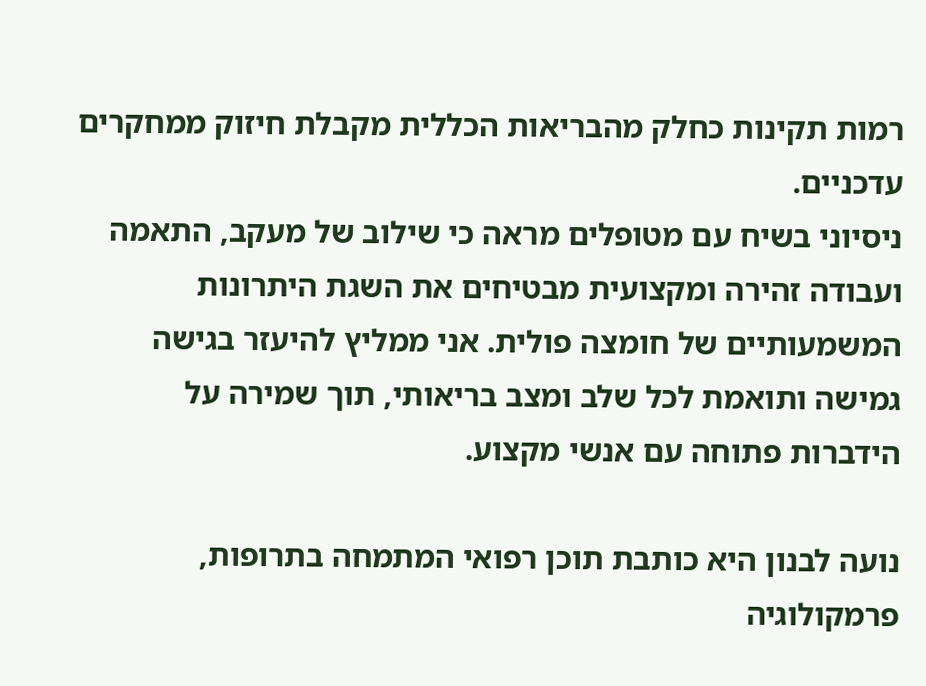רמות תקינות כחלק מהבריאות הכללית מקבלת חיזוק ממחקרים עדכניים.
ניסיוני בשיח עם מטופלים מראה כי שילוב של מעקב, התאמה ועבודה זהירה ומקצועית מבטיחים את השגת היתרונות המשמעותיים של חומצה פולית. אני ממליץ להיעזר בגישה גמישה ותואמת לכל שלב ומצב בריאותי, תוך שמירה על הידברות פתוחה עם אנשי מקצוע.

נועה לבנון היא כותבת תוכן רפואי המתמחה בתרופות, פרמקולוגיה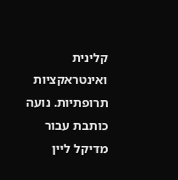קלינית ואינטראקציות תרופתיות. נועה כותבת עבור מדיקל ליין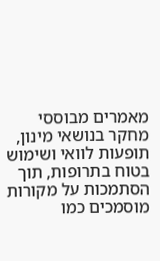מאמרים מבוססי מחקר בנושאי מינון, תופעות לוואי ושימוש בטוח בתרופות, תוך הסתמכות על מקורות מוסמכים כמו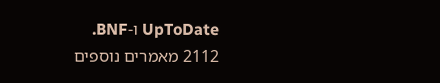UpToDate ו-BNF.
2112 מאמרים נוספים